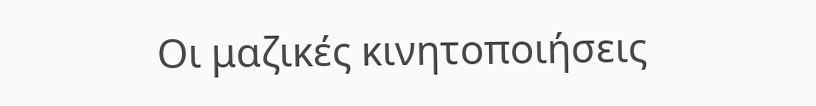Οι μαζικές κινητοποιήσεις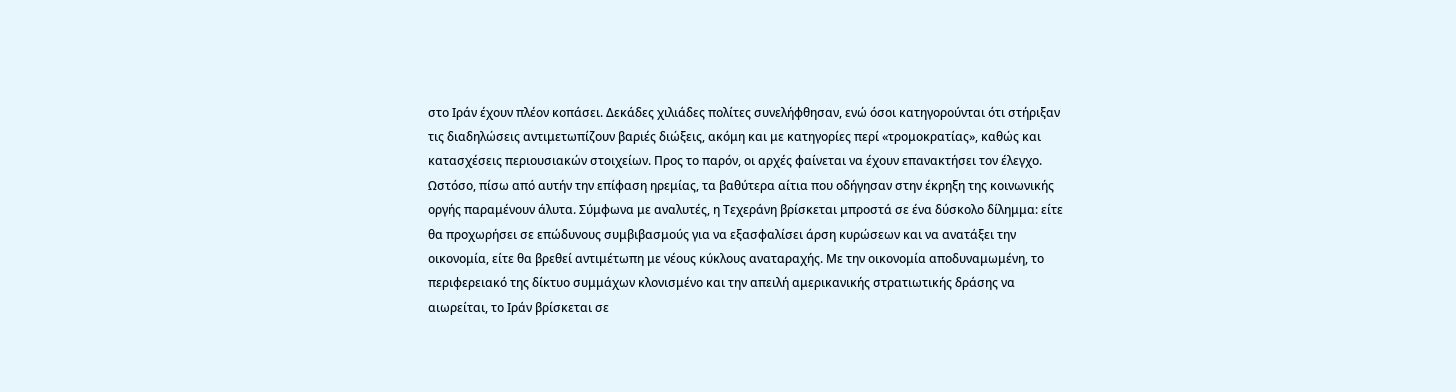στο Ιράν έχουν πλέον κοπάσει. Δεκάδες χιλιάδες πολίτες συνελήφθησαν, ενώ όσοι κατηγορούνται ότι στήριξαν τις διαδηλώσεις αντιμετωπίζουν βαριές διώξεις, ακόμη και με κατηγορίες περί «τρομοκρατίας», καθώς και κατασχέσεις περιουσιακών στοιχείων. Προς το παρόν, οι αρχές φαίνεται να έχουν επανακτήσει τον έλεγχο.
Ωστόσο, πίσω από αυτήν την επίφαση ηρεμίας, τα βαθύτερα αίτια που οδήγησαν στην έκρηξη της κοινωνικής οργής παραμένουν άλυτα. Σύμφωνα με αναλυτές, η Τεχεράνη βρίσκεται μπροστά σε ένα δύσκολο δίλημμα: είτε θα προχωρήσει σε επώδυνους συμβιβασμούς για να εξασφαλίσει άρση κυρώσεων και να ανατάξει την οικονομία, είτε θα βρεθεί αντιμέτωπη με νέους κύκλους αναταραχής. Με την οικονομία αποδυναμωμένη, το περιφερειακό της δίκτυο συμμάχων κλονισμένο και την απειλή αμερικανικής στρατιωτικής δράσης να αιωρείται, το Ιράν βρίσκεται σε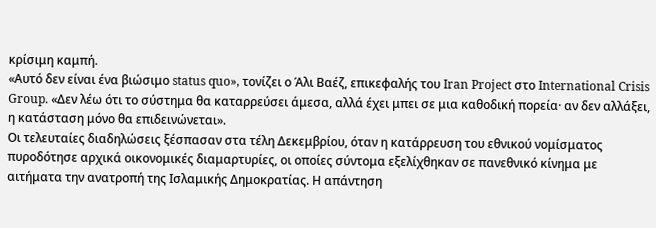κρίσιμη καμπή.
«Αυτό δεν είναι ένα βιώσιμο status quo», τονίζει ο Άλι Βαέζ, επικεφαλής του Iran Project στο International Crisis Group. «Δεν λέω ότι το σύστημα θα καταρρεύσει άμεσα, αλλά έχει μπει σε μια καθοδική πορεία· αν δεν αλλάξει, η κατάσταση μόνο θα επιδεινώνεται».
Οι τελευταίες διαδηλώσεις ξέσπασαν στα τέλη Δεκεμβρίου, όταν η κατάρρευση του εθνικού νομίσματος πυροδότησε αρχικά οικονομικές διαμαρτυρίες, οι οποίες σύντομα εξελίχθηκαν σε πανεθνικό κίνημα με αιτήματα την ανατροπή της Ισλαμικής Δημοκρατίας. Η απάντηση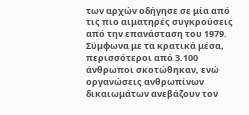των αρχών οδήγησε σε μία από τις πιο αιματηρές συγκρούσεις από την επανάσταση του 1979. Σύμφωνα με τα κρατικά μέσα, περισσότεροι από 3.100 άνθρωποι σκοτώθηκαν, ενώ οργανώσεις ανθρωπίνων δικαιωμάτων ανεβάζουν τον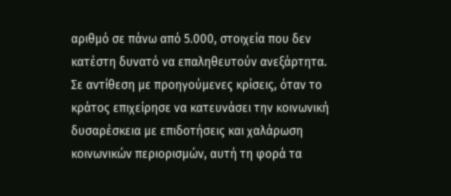αριθμό σε πάνω από 5.000, στοιχεία που δεν κατέστη δυνατό να επαληθευτούν ανεξάρτητα.
Σε αντίθεση με προηγούμενες κρίσεις, όταν το κράτος επιχείρησε να κατευνάσει την κοινωνική δυσαρέσκεια με επιδοτήσεις και χαλάρωση κοινωνικών περιορισμών, αυτή τη φορά τα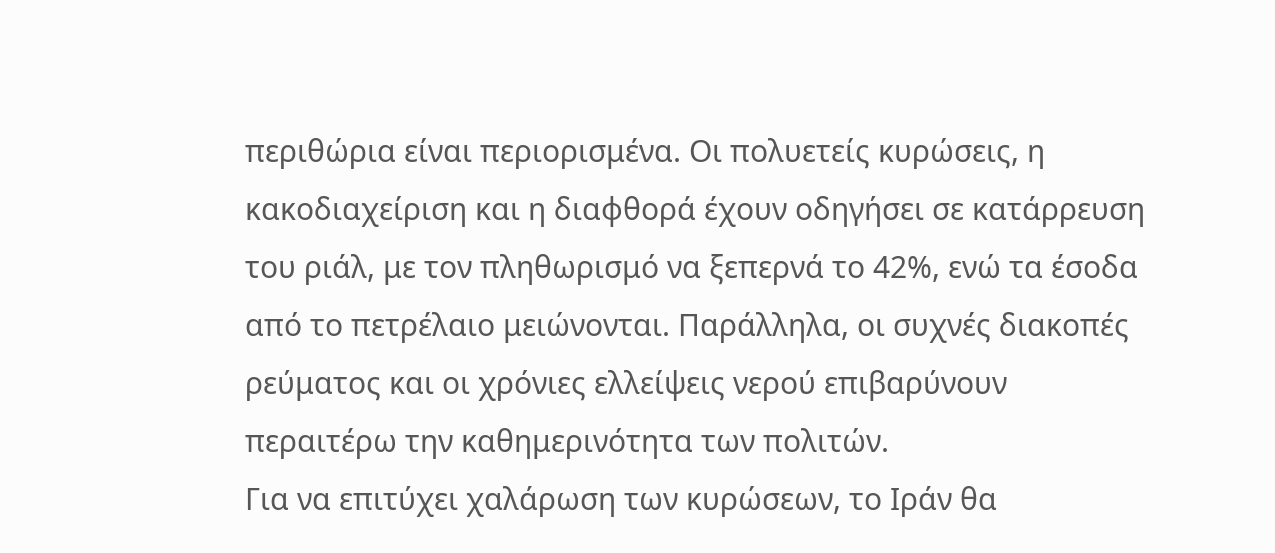περιθώρια είναι περιορισμένα. Οι πολυετείς κυρώσεις, η κακοδιαχείριση και η διαφθορά έχουν οδηγήσει σε κατάρρευση του ριάλ, με τον πληθωρισμό να ξεπερνά το 42%, ενώ τα έσοδα από το πετρέλαιο μειώνονται. Παράλληλα, οι συχνές διακοπές ρεύματος και οι χρόνιες ελλείψεις νερού επιβαρύνουν περαιτέρω την καθημερινότητα των πολιτών.
Για να επιτύχει χαλάρωση των κυρώσεων, το Ιράν θα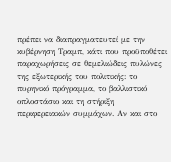πρέπει να διαπραγματευτεί με την κυβέρνηση Τραμπ, κάτι που προϋποθέτει παραχωρήσεις σε θεμελιώδεις πυλώνες της εξωτερικής του πολιτικής: το πυρηνικό πρόγραμμα, το βαλλιστικό οπλοστάσιο και τη στήριξη περιφερειακών συμμάχων. Αν και στο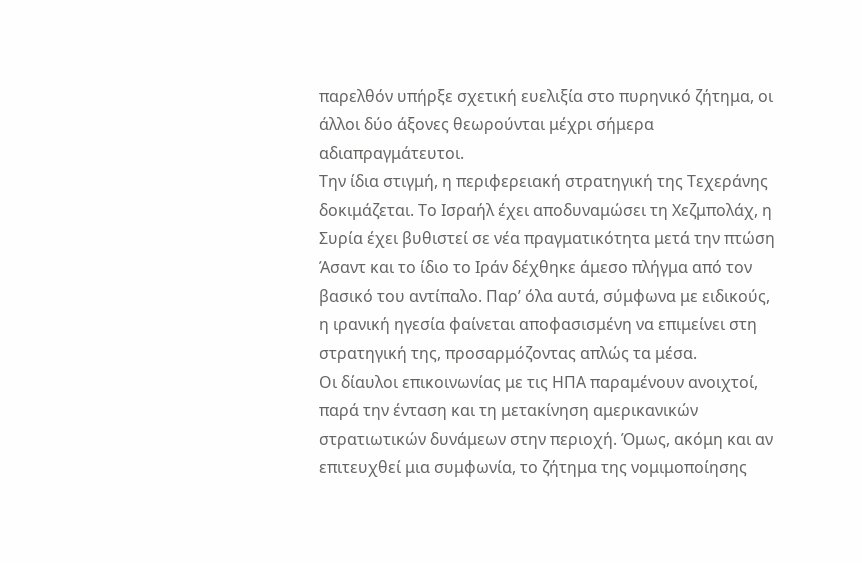παρελθόν υπήρξε σχετική ευελιξία στο πυρηνικό ζήτημα, οι άλλοι δύο άξονες θεωρούνται μέχρι σήμερα αδιαπραγμάτευτοι.
Την ίδια στιγμή, η περιφερειακή στρατηγική της Τεχεράνης δοκιμάζεται. Το Ισραήλ έχει αποδυναμώσει τη Χεζμπολάχ, η Συρία έχει βυθιστεί σε νέα πραγματικότητα μετά την πτώση Άσαντ και το ίδιο το Ιράν δέχθηκε άμεσο πλήγμα από τον βασικό του αντίπαλο. Παρ’ όλα αυτά, σύμφωνα με ειδικούς, η ιρανική ηγεσία φαίνεται αποφασισμένη να επιμείνει στη στρατηγική της, προσαρμόζοντας απλώς τα μέσα.
Οι δίαυλοι επικοινωνίας με τις ΗΠΑ παραμένουν ανοιχτοί, παρά την ένταση και τη μετακίνηση αμερικανικών στρατιωτικών δυνάμεων στην περιοχή. Όμως, ακόμη και αν επιτευχθεί μια συμφωνία, το ζήτημα της νομιμοποίησης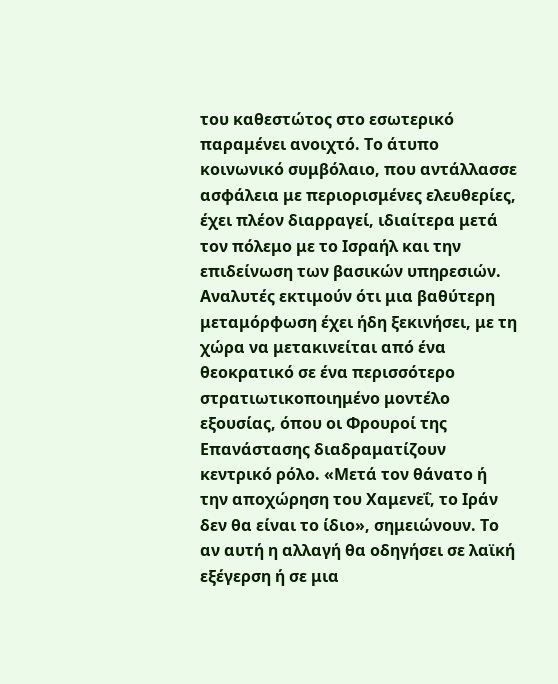του καθεστώτος στο εσωτερικό παραμένει ανοιχτό. Το άτυπο κοινωνικό συμβόλαιο, που αντάλλασσε ασφάλεια με περιορισμένες ελευθερίες, έχει πλέον διαρραγεί, ιδιαίτερα μετά τον πόλεμο με το Ισραήλ και την επιδείνωση των βασικών υπηρεσιών.
Αναλυτές εκτιμούν ότι μια βαθύτερη μεταμόρφωση έχει ήδη ξεκινήσει, με τη χώρα να μετακινείται από ένα θεοκρατικό σε ένα περισσότερο στρατιωτικοποιημένο μοντέλο εξουσίας, όπου οι Φρουροί της Επανάστασης διαδραματίζουν κεντρικό ρόλο. «Μετά τον θάνατο ή την αποχώρηση του Χαμενεΐ, το Ιράν δεν θα είναι το ίδιο», σημειώνουν. Το αν αυτή η αλλαγή θα οδηγήσει σε λαϊκή εξέγερση ή σε μια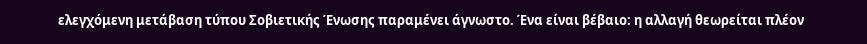ελεγχόμενη μετάβαση τύπου Σοβιετικής Ένωσης παραμένει άγνωστο. Ένα είναι βέβαιο: η αλλαγή θεωρείται πλέον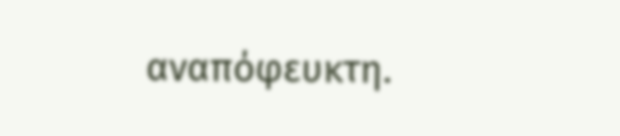αναπόφευκτη.